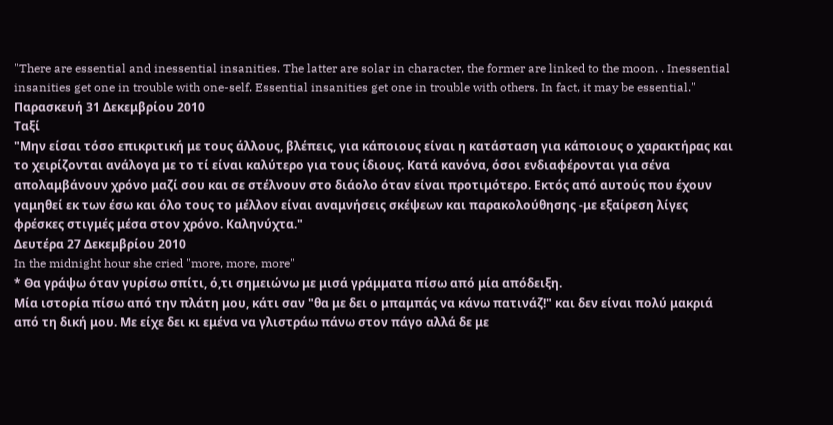"There are essential and inessential insanities. The latter are solar in character, the former are linked to the moon. . Inessential insanities get one in trouble with one-self. Essential insanities get one in trouble with others. In fact, it may be essential."
Παρασκευή 31 Δεκεμβρίου 2010
Ταξί
"Μην είσαι τόσο επικριτική με τους άλλους, βλέπεις, για κάποιους είναι η κατάσταση για κάποιους ο χαρακτήρας και το χειρίζονται ανάλογα με το τί είναι καλύτερο για τους ίδιους. Κατά κανόνα, όσοι ενδιαφέρονται για σένα απολαμβάνουν χρόνο μαζί σου και σε στέλνουν στο διάολο όταν είναι προτιμότερο. Εκτός από αυτούς που έχουν γαμηθεί εκ των έσω και όλο τους το μέλλον είναι αναμνήσεις σκέψεων και παρακολούθησης -με εξαίρεση λίγες φρέσκες στιγμές μέσα στον χρόνο. Καληνύχτα."
Δευτέρα 27 Δεκεμβρίου 2010
In the midnight hour she cried "more, more, more"
* Θα γράψω όταν γυρίσω σπίτι, ό,τι σημειώνω με μισά γράμματα πίσω από μία απόδειξη.
Μία ιστορία πίσω από την πλάτη μου, κάτι σαν "θα με δει ο μπαμπάς να κάνω πατινάζ!" και δεν είναι πολύ μακριά από τη δική μου. Με είχε δει κι εμένα να γλιστράω πάνω στον πάγο αλλά δε με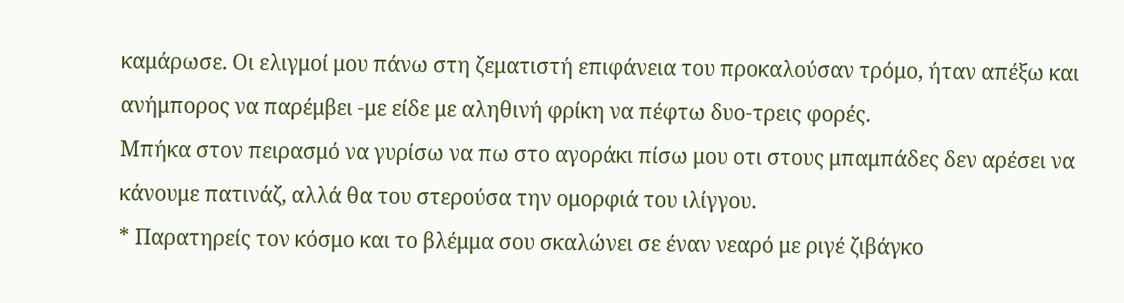καμάρωσε. Οι ελιγμοί μου πάνω στη ζεματιστή επιφάνεια του προκαλούσαν τρόμο, ήταν απέξω και ανήμπορος να παρέμβει -με είδε με αληθινή φρίκη να πέφτω δυο-τρεις φορές.
Μπήκα στον πειρασμό να γυρίσω να πω στο αγοράκι πίσω μου οτι στους μπαμπάδες δεν αρέσει να κάνουμε πατινάζ, αλλά θα του στερούσα την ομορφιά του ιλίγγου.
* Παρατηρείς τον κόσμο και το βλέμμα σου σκαλώνει σε έναν νεαρό με ριγέ ζιβάγκο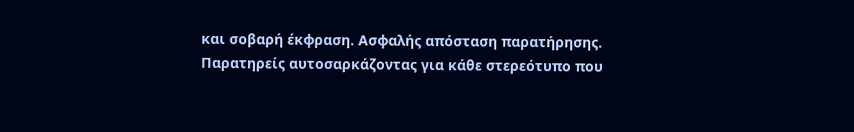και σοβαρή έκφραση. Ασφαλής απόσταση παρατήρησης. Παρατηρείς αυτοσαρκάζοντας για κάθε στερεότυπο που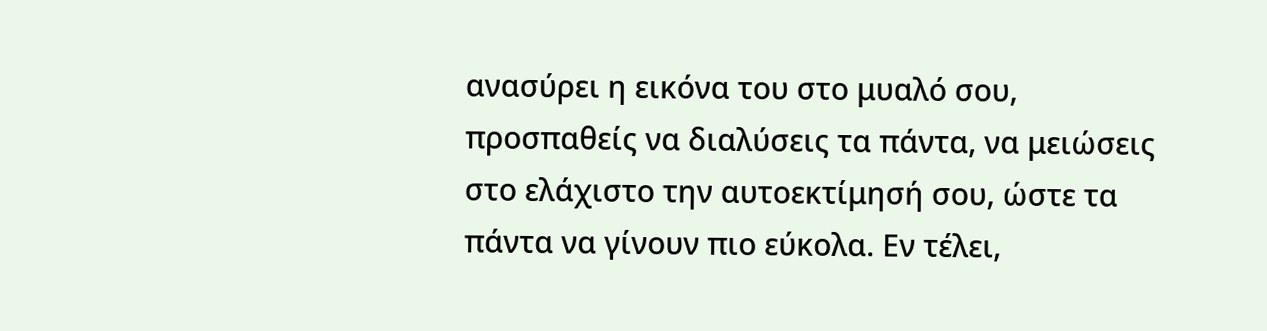ανασύρει η εικόνα του στο μυαλό σου, προσπαθείς να διαλύσεις τα πάντα, να μειώσεις στο ελάχιστο την αυτοεκτίμησή σου, ώστε τα πάντα να γίνουν πιο εύκολα. Εν τέλει,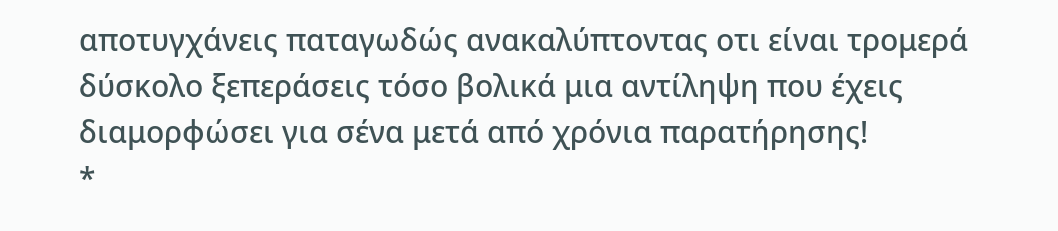αποτυγχάνεις παταγωδώς ανακαλύπτοντας οτι είναι τρομερά δύσκολο ξεπεράσεις τόσο βολικά μια αντίληψη που έχεις διαμορφώσει για σένα μετά από χρόνια παρατήρησης!
*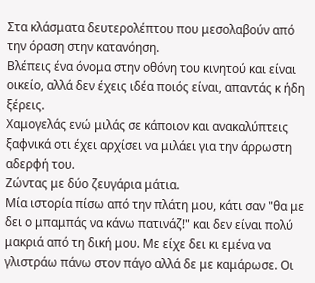Στα κλάσματα δευτερολέπτου που μεσολαβούν από την όραση στην κατανόηση.
Βλέπεις ένα όνομα στην οθόνη του κινητού και είναι οικείο, αλλά δεν έχεις ιδέα ποιός είναι, απαντάς κ ήδη ξέρεις.
Χαμογελάς ενώ μιλάς σε κάποιον και ανακαλύπτεις ξαφνικά οτι έχει αρχίσει να μιλάει για την άρρωστη αδερφή του.
Ζώντας με δύο ζευγάρια μάτια.
Μία ιστορία πίσω από την πλάτη μου, κάτι σαν "θα με δει ο μπαμπάς να κάνω πατινάζ!" και δεν είναι πολύ μακριά από τη δική μου. Με είχε δει κι εμένα να γλιστράω πάνω στον πάγο αλλά δε με καμάρωσε. Οι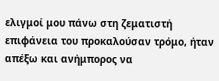ελιγμοί μου πάνω στη ζεματιστή επιφάνεια του προκαλούσαν τρόμο, ήταν απέξω και ανήμπορος να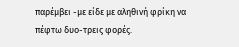παρέμβει -με είδε με αληθινή φρίκη να πέφτω δυο-τρεις φορές.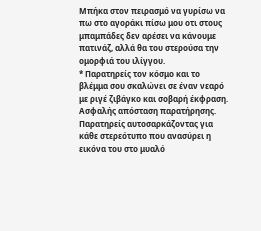Μπήκα στον πειρασμό να γυρίσω να πω στο αγοράκι πίσω μου οτι στους μπαμπάδες δεν αρέσει να κάνουμε πατινάζ, αλλά θα του στερούσα την ομορφιά του ιλίγγου.
* Παρατηρείς τον κόσμο και το βλέμμα σου σκαλώνει σε έναν νεαρό με ριγέ ζιβάγκο και σοβαρή έκφραση. Ασφαλής απόσταση παρατήρησης. Παρατηρείς αυτοσαρκάζοντας για κάθε στερεότυπο που ανασύρει η εικόνα του στο μυαλό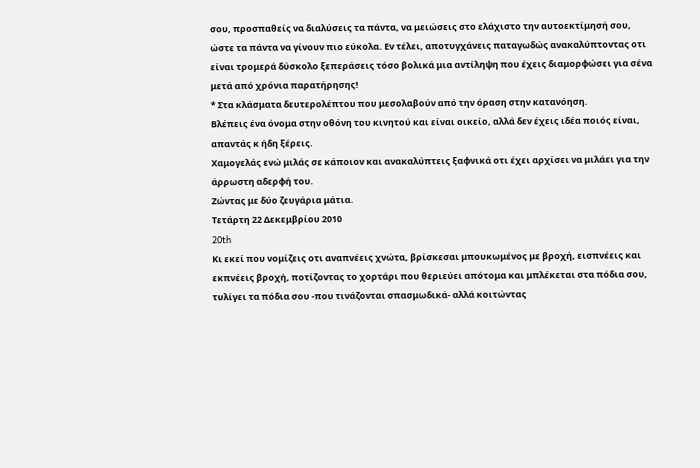σου, προσπαθείς να διαλύσεις τα πάντα, να μειώσεις στο ελάχιστο την αυτοεκτίμησή σου, ώστε τα πάντα να γίνουν πιο εύκολα. Εν τέλει, αποτυγχάνεις παταγωδώς ανακαλύπτοντας οτι είναι τρομερά δύσκολο ξεπεράσεις τόσο βολικά μια αντίληψη που έχεις διαμορφώσει για σένα μετά από χρόνια παρατήρησης!
* Στα κλάσματα δευτερολέπτου που μεσολαβούν από την όραση στην κατανόηση.
Βλέπεις ένα όνομα στην οθόνη του κινητού και είναι οικείο, αλλά δεν έχεις ιδέα ποιός είναι, απαντάς κ ήδη ξέρεις.
Χαμογελάς ενώ μιλάς σε κάποιον και ανακαλύπτεις ξαφνικά οτι έχει αρχίσει να μιλάει για την άρρωστη αδερφή του.
Ζώντας με δύο ζευγάρια μάτια.
Τετάρτη 22 Δεκεμβρίου 2010
20th
Κι εκεί που νομίζεις οτι αναπνέεις χνώτα, βρίσκεσαι μπουκωμένος με βροχή, εισπνέεις και εκπνέεις βροχή, ποτίζοντας το χορτάρι που θεριεύει απότομα και μπλέκεται στα πόδια σου, τυλίγει τα πόδια σου -που τινάζονται σπασμωδικά- αλλά κοιτώντας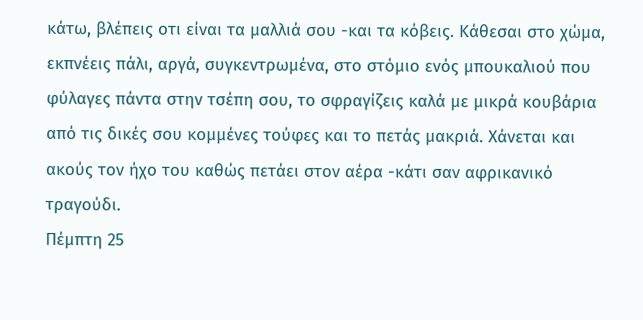κάτω, βλέπεις οτι είναι τα μαλλιά σου -και τα κόβεις. Κάθεσαι στο χώμα, εκπνέεις πάλι, αργά, συγκεντρωμένα, στο στόμιο ενός μπουκαλιού που φύλαγες πάντα στην τσέπη σου, το σφραγίζεις καλά με μικρά κουβάρια από τις δικές σου κομμένες τούφες και το πετάς μακριά. Χάνεται και ακούς τον ήχο του καθώς πετάει στον αέρα -κάτι σαν αφρικανικό τραγούδι.
Πέμπτη 25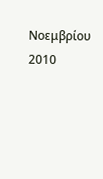Νοεμβρίου 2010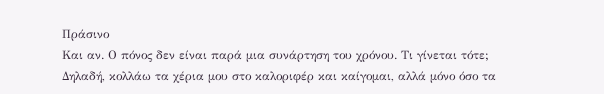Πράσινο
Και αν. Ο πόνος δεν είναι παρά μια συνάρτηση του χρόνου. Τι γίνεται τότε;
Δηλαδή, κολλάω τα χέρια μου στο καλοριφέρ και καίγομαι, αλλά μόνο όσο τα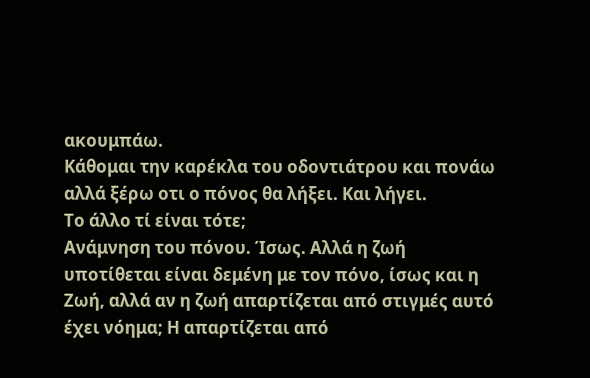ακουμπάω.
Κάθομαι την καρέκλα του οδοντιάτρου και πονάω αλλά ξέρω οτι ο πόνος θα λήξει. Και λήγει.
Το άλλο τί είναι τότε;
Ανάμνηση του πόνου. Ίσως. Αλλά η ζωή υποτίθεται είναι δεμένη με τον πόνο, ίσως και η Ζωή, αλλά αν η ζωή απαρτίζεται από στιγμές αυτό έχει νόημα; Η απαρτίζεται από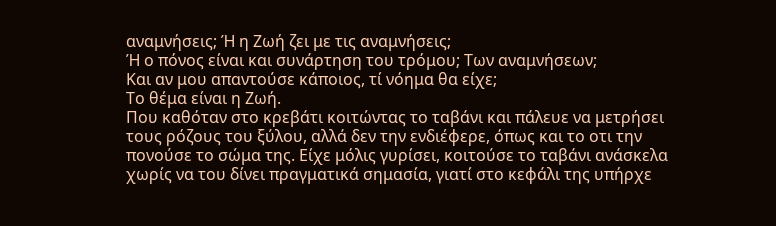αναμνήσεις; Ή η Ζωή ζει με τις αναμνήσεις;
Ή ο πόνος είναι και συνάρτηση του τρόμου; Των αναμνήσεων;
Και αν μου απαντούσε κάποιος, τί νόημα θα είχε;
Το θέμα είναι η Ζωή.
Που καθόταν στο κρεβάτι κοιτώντας το ταβάνι και πάλευε να μετρήσει τους ρόζους του ξύλου, αλλά δεν την ενδιέφερε, όπως και το οτι την πονούσε το σώμα της. Είχε μόλις γυρίσει, κοιτούσε το ταβάνι ανάσκελα χωρίς να του δίνει πραγματικά σημασία, γιατί στο κεφάλι της υπήρχε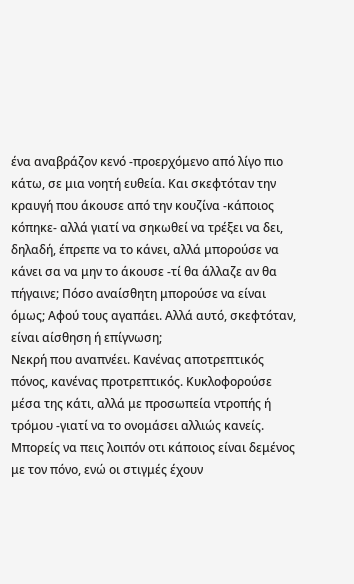ένα αναβράζον κενό -προερχόμενο από λίγο πιο κάτω, σε μια νοητή ευθεία. Και σκεφτόταν την κραυγή που άκουσε από την κουζίνα -κάποιος κόπηκε- αλλά γιατί να σηκωθεί να τρέξει να δει, δηλαδή, έπρεπε να το κάνει, αλλά μπορούσε να κάνει σα να μην το άκουσε -τί θα άλλαζε αν θα πήγαινε; Πόσο αναίσθητη μπορούσε να είναι όμως; Αφού τους αγαπάει. Αλλά αυτό, σκεφτόταν, είναι αίσθηση ή επίγνωση;
Νεκρή που αναπνέει. Κανένας αποτρεπτικός πόνος, κανένας προτρεπτικός. Κυκλοφορούσε μέσα της κάτι, αλλά με προσωπεία ντροπής ή τρόμου -γιατί να το ονομάσει αλλιώς κανείς.
Μπορείς να πεις λοιπόν οτι κάποιος είναι δεμένος με τον πόνο, ενώ οι στιγμές έχουν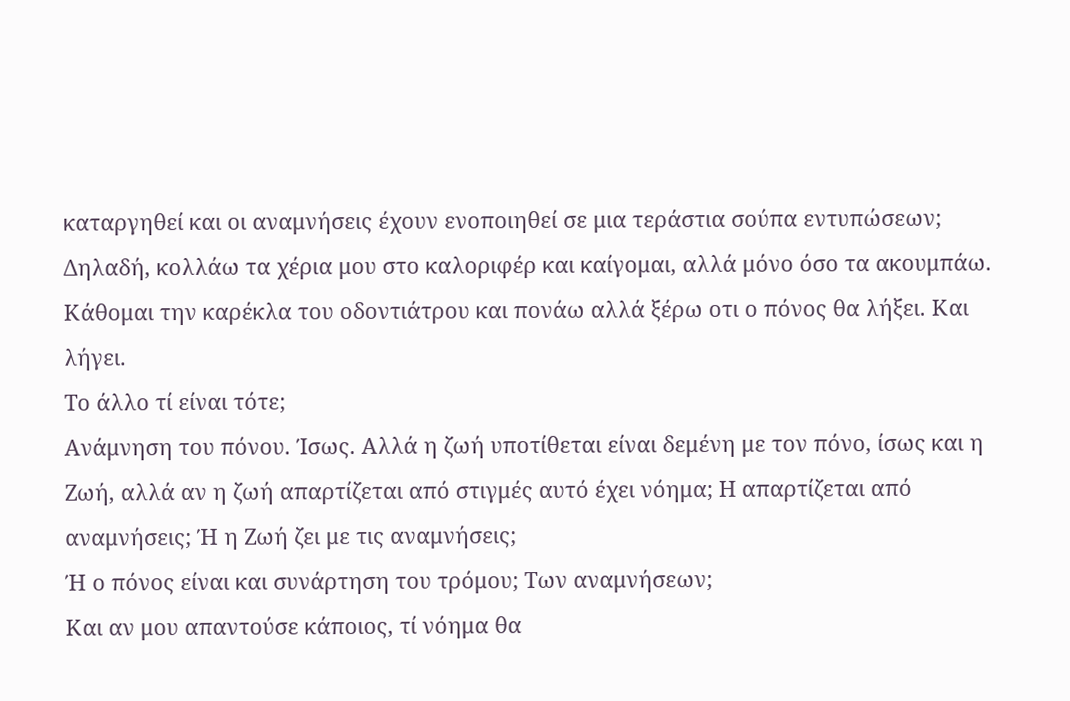καταργηθεί και οι αναμνήσεις έχουν ενοποιηθεί σε μια τεράστια σούπα εντυπώσεων;
Δηλαδή, κολλάω τα χέρια μου στο καλοριφέρ και καίγομαι, αλλά μόνο όσο τα ακουμπάω.
Κάθομαι την καρέκλα του οδοντιάτρου και πονάω αλλά ξέρω οτι ο πόνος θα λήξει. Και λήγει.
Το άλλο τί είναι τότε;
Ανάμνηση του πόνου. Ίσως. Αλλά η ζωή υποτίθεται είναι δεμένη με τον πόνο, ίσως και η Ζωή, αλλά αν η ζωή απαρτίζεται από στιγμές αυτό έχει νόημα; Η απαρτίζεται από αναμνήσεις; Ή η Ζωή ζει με τις αναμνήσεις;
Ή ο πόνος είναι και συνάρτηση του τρόμου; Των αναμνήσεων;
Και αν μου απαντούσε κάποιος, τί νόημα θα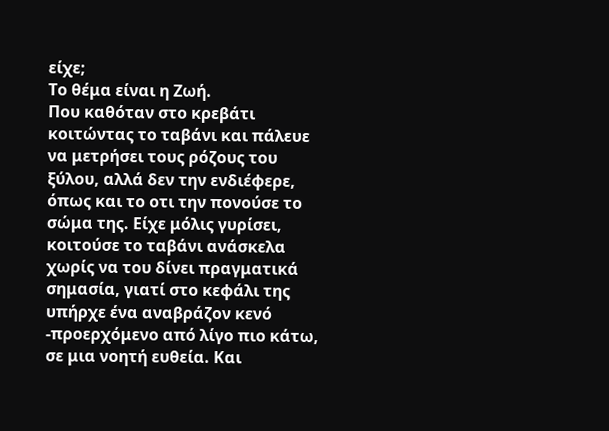είχε;
Το θέμα είναι η Ζωή.
Που καθόταν στο κρεβάτι κοιτώντας το ταβάνι και πάλευε να μετρήσει τους ρόζους του ξύλου, αλλά δεν την ενδιέφερε, όπως και το οτι την πονούσε το σώμα της. Είχε μόλις γυρίσει, κοιτούσε το ταβάνι ανάσκελα χωρίς να του δίνει πραγματικά σημασία, γιατί στο κεφάλι της υπήρχε ένα αναβράζον κενό -προερχόμενο από λίγο πιο κάτω, σε μια νοητή ευθεία. Και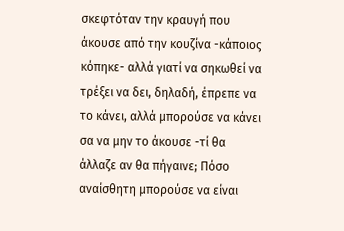σκεφτόταν την κραυγή που άκουσε από την κουζίνα -κάποιος κόπηκε- αλλά γιατί να σηκωθεί να τρέξει να δει, δηλαδή, έπρεπε να το κάνει, αλλά μπορούσε να κάνει σα να μην το άκουσε -τί θα άλλαζε αν θα πήγαινε; Πόσο αναίσθητη μπορούσε να είναι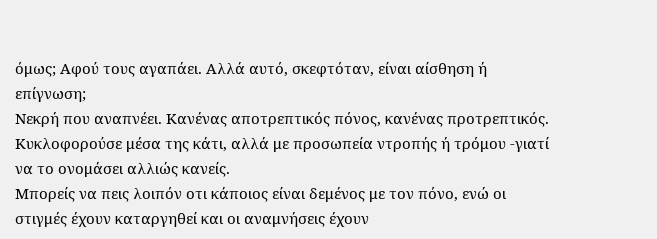όμως; Αφού τους αγαπάει. Αλλά αυτό, σκεφτόταν, είναι αίσθηση ή επίγνωση;
Νεκρή που αναπνέει. Κανένας αποτρεπτικός πόνος, κανένας προτρεπτικός. Κυκλοφορούσε μέσα της κάτι, αλλά με προσωπεία ντροπής ή τρόμου -γιατί να το ονομάσει αλλιώς κανείς.
Μπορείς να πεις λοιπόν οτι κάποιος είναι δεμένος με τον πόνο, ενώ οι στιγμές έχουν καταργηθεί και οι αναμνήσεις έχουν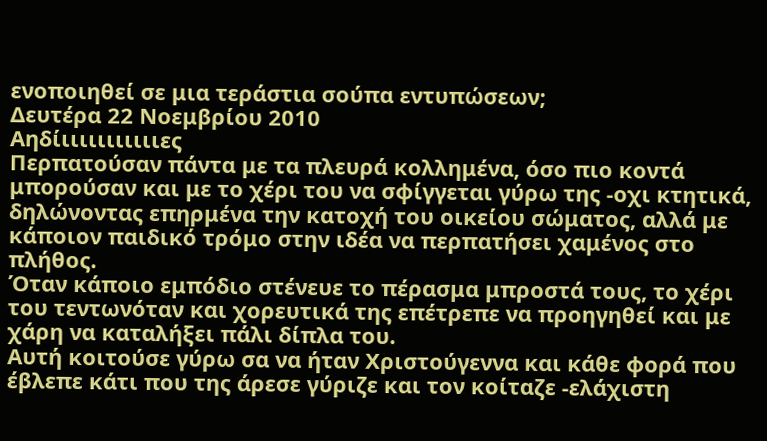ενοποιηθεί σε μια τεράστια σούπα εντυπώσεων;
Δευτέρα 22 Νοεμβρίου 2010
Αηδίιιιιιιιιιιιες
Περπατούσαν πάντα με τα πλευρά κολλημένα, όσο πιο κοντά μπορούσαν και με το χέρι του να σφίγγεται γύρω της -οχι κτητικά, δηλώνοντας επηρμένα την κατοχή του οικείου σώματος, αλλά με κάποιον παιδικό τρόμο στην ιδέα να περπατήσει χαμένος στο πλήθος.
Όταν κάποιο εμπόδιο στένευε το πέρασμα μπροστά τους, το χέρι του τεντωνόταν και χορευτικά της επέτρεπε να προηγηθεί και με χάρη να καταλήξει πάλι δίπλα του.
Αυτή κοιτούσε γύρω σα να ήταν Χριστούγεννα και κάθε φορά που έβλεπε κάτι που της άρεσε γύριζε και τον κοίταζε -ελάχιστη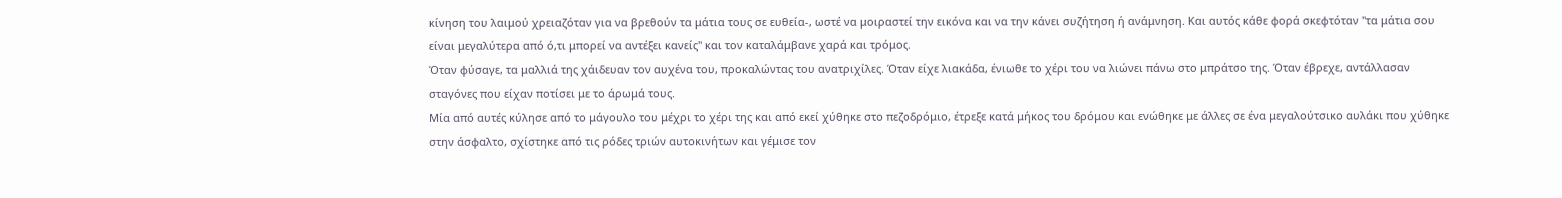κίνηση του λαιμού χρειαζόταν για να βρεθούν τα μάτια τους σε ευθεία-, ωστέ να μοιραστεί την εικόνα και να την κάνει συζήτηση ή ανάμνηση. Και αυτός κάθε φορά σκεφτόταν "τα μάτια σου είναι μεγαλύτερα από ό,τι μπορεί να αντέξει κανείς" και τον καταλάμβανε χαρά και τρόμος.
Όταν φύσαγε, τα μαλλιά της χάιδευαν τον αυχένα του, προκαλώντας του ανατριχίλες. Όταν είχε λιακάδα, ένιωθε το χέρι του να λιώνει πάνω στο μπράτσο της. Όταν έβρεχε, αντάλλασαν σταγόνες που είχαν ποτίσει με το άρωμά τους.
Μία από αυτές κύλησε από το μάγουλο του μέχρι το χέρι της και από εκεί χύθηκε στο πεζοδρόμιο, έτρεξε κατά μήκος του δρόμου και ενώθηκε με άλλες σε ένα μεγαλούτσικο αυλάκι που χύθηκε στην άσφαλτο, σχίστηκε από τις ρόδες τριών αυτοκινήτων και γέμισε τον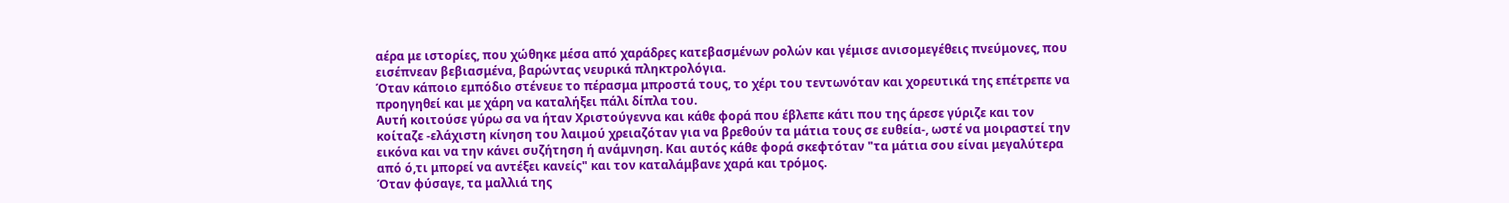αέρα με ιστορίες, που χώθηκε μέσα από χαράδρες κατεβασμένων ρολών και γέμισε ανισομεγέθεις πνεύμονες, που εισέπνεαν βεβιασμένα, βαρώντας νευρικά πληκτρολόγια.
Όταν κάποιο εμπόδιο στένευε το πέρασμα μπροστά τους, το χέρι του τεντωνόταν και χορευτικά της επέτρεπε να προηγηθεί και με χάρη να καταλήξει πάλι δίπλα του.
Αυτή κοιτούσε γύρω σα να ήταν Χριστούγεννα και κάθε φορά που έβλεπε κάτι που της άρεσε γύριζε και τον κοίταζε -ελάχιστη κίνηση του λαιμού χρειαζόταν για να βρεθούν τα μάτια τους σε ευθεία-, ωστέ να μοιραστεί την εικόνα και να την κάνει συζήτηση ή ανάμνηση. Και αυτός κάθε φορά σκεφτόταν "τα μάτια σου είναι μεγαλύτερα από ό,τι μπορεί να αντέξει κανείς" και τον καταλάμβανε χαρά και τρόμος.
Όταν φύσαγε, τα μαλλιά της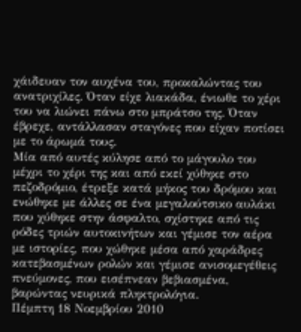χάιδευαν τον αυχένα του, προκαλώντας του ανατριχίλες. Όταν είχε λιακάδα, ένιωθε το χέρι του να λιώνει πάνω στο μπράτσο της. Όταν έβρεχε, αντάλλασαν σταγόνες που είχαν ποτίσει με το άρωμά τους.
Μία από αυτές κύλησε από το μάγουλο του μέχρι το χέρι της και από εκεί χύθηκε στο πεζοδρόμιο, έτρεξε κατά μήκος του δρόμου και ενώθηκε με άλλες σε ένα μεγαλούτσικο αυλάκι που χύθηκε στην άσφαλτο, σχίστηκε από τις ρόδες τριών αυτοκινήτων και γέμισε τον αέρα με ιστορίες, που χώθηκε μέσα από χαράδρες κατεβασμένων ρολών και γέμισε ανισομεγέθεις πνεύμονες, που εισέπνεαν βεβιασμένα, βαρώντας νευρικά πληκτρολόγια.
Πέμπτη 18 Νοεμβρίου 2010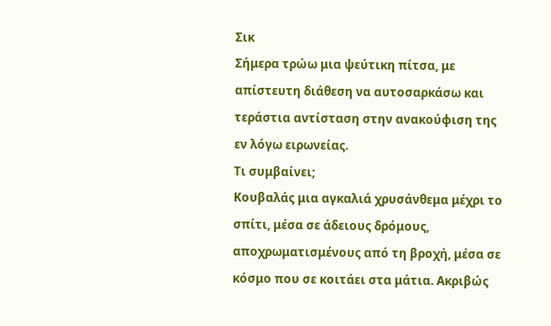Σικ
Σήμερα τρώω μια ψεύτικη πίτσα, με απίστευτη διάθεση να αυτοσαρκάσω και τεράστια αντίσταση στην ανακούφιση της εν λόγω ειρωνείας.
Τι συμβαίνει;
Κουβαλάς μια αγκαλιά χρυσάνθεμα μέχρι το σπίτι, μέσα σε άδειους δρόμους, αποχρωματισμένους από τη βροχή, μέσα σε κόσμο που σε κοιτάει στα μάτια. Ακριβώς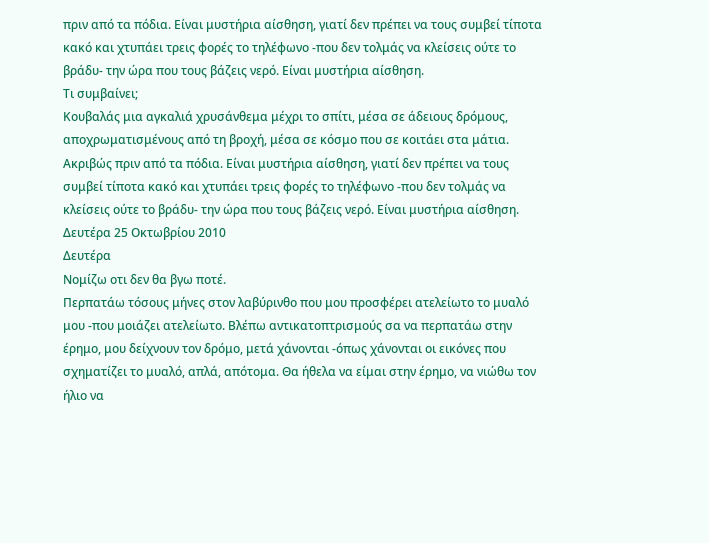πριν από τα πόδια. Είναι μυστήρια αίσθηση, γιατί δεν πρέπει να τους συμβεί τίποτα κακό και χτυπάει τρεις φορές το τηλέφωνο -που δεν τολμάς να κλείσεις ούτε το βράδυ- την ώρα που τους βάζεις νερό. Είναι μυστήρια αίσθηση.
Τι συμβαίνει;
Κουβαλάς μια αγκαλιά χρυσάνθεμα μέχρι το σπίτι, μέσα σε άδειους δρόμους, αποχρωματισμένους από τη βροχή, μέσα σε κόσμο που σε κοιτάει στα μάτια. Ακριβώς πριν από τα πόδια. Είναι μυστήρια αίσθηση, γιατί δεν πρέπει να τους συμβεί τίποτα κακό και χτυπάει τρεις φορές το τηλέφωνο -που δεν τολμάς να κλείσεις ούτε το βράδυ- την ώρα που τους βάζεις νερό. Είναι μυστήρια αίσθηση.
Δευτέρα 25 Οκτωβρίου 2010
Δευτέρα
Νομίζω οτι δεν θα βγω ποτέ.
Περπατάω τόσους μήνες στον λαβύρινθο που μου προσφέρει ατελείωτο το μυαλό μου -που μοιάζει ατελείωτο. Βλέπω αντικατοπτρισμούς σα να περπατάω στην έρημο, μου δείχνουν τον δρόμο, μετά χάνονται -όπως χάνονται οι εικόνες που σχηματίζει το μυαλό, απλά, απότομα. Θα ήθελα να είμαι στην έρημο, να νιώθω τον ήλιο να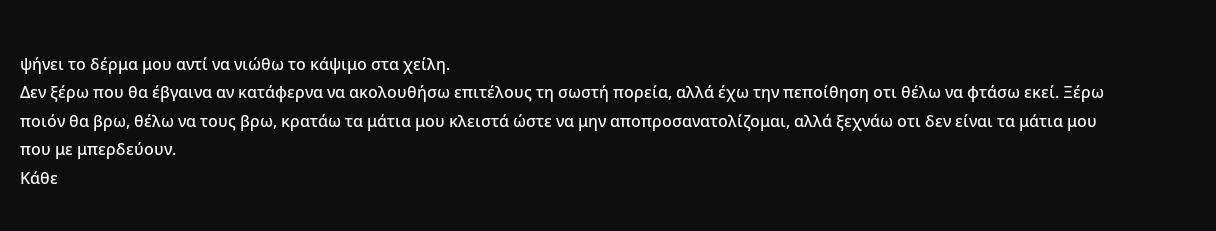ψήνει το δέρμα μου αντί να νιώθω το κάψιμο στα χείλη.
Δεν ξέρω που θα έβγαινα αν κατάφερνα να ακολουθήσω επιτέλους τη σωστή πορεία, αλλά έχω την πεποίθηση οτι θέλω να φτάσω εκεί. Ξέρω ποιόν θα βρω, θέλω να τους βρω, κρατάω τα μάτια μου κλειστά ώστε να μην αποπροσανατολίζομαι, αλλά ξεχνάω οτι δεν είναι τα μάτια μου που με μπερδεύουν.
Κάθε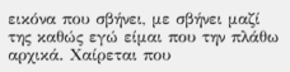εικόνα που σβήνει, με σβήνει μαζί της καθώς εγώ είμαι που την πλάθω αρχικά. Χαίρεται που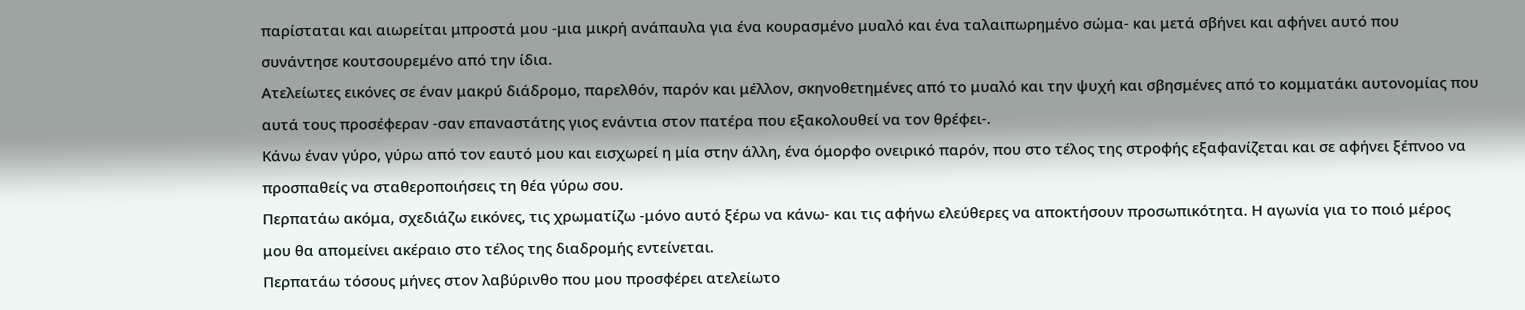παρίσταται και αιωρείται μπροστά μου -μια μικρή ανάπαυλα για ένα κουρασμένο μυαλό και ένα ταλαιπωρημένο σώμα- και μετά σβήνει και αφήνει αυτό που συνάντησε κουτσουρεμένο από την ίδια.
Ατελείωτες εικόνες σε έναν μακρύ διάδρομο, παρελθόν, παρόν και μέλλον, σκηνοθετημένες από το μυαλό και την ψυχή και σβησμένες από το κομματάκι αυτονομίας που αυτά τους προσέφεραν -σαν επαναστάτης γιος ενάντια στον πατέρα που εξακολουθεί να τον θρέφει-.
Κάνω έναν γύρο, γύρω από τον εαυτό μου και εισχωρεί η μία στην άλλη, ένα όμορφο ονειρικό παρόν, που στο τέλος της στροφής εξαφανίζεται και σε αφήνει ξέπνοο να προσπαθείς να σταθεροποιήσεις τη θέα γύρω σου.
Περπατάω ακόμα, σχεδιάζω εικόνες, τις χρωματίζω -μόνο αυτό ξέρω να κάνω- και τις αφήνω ελεύθερες να αποκτήσουν προσωπικότητα. Η αγωνία για το ποιό μέρος μου θα απομείνει ακέραιο στο τέλος της διαδρομής εντείνεται.
Περπατάω τόσους μήνες στον λαβύρινθο που μου προσφέρει ατελείωτο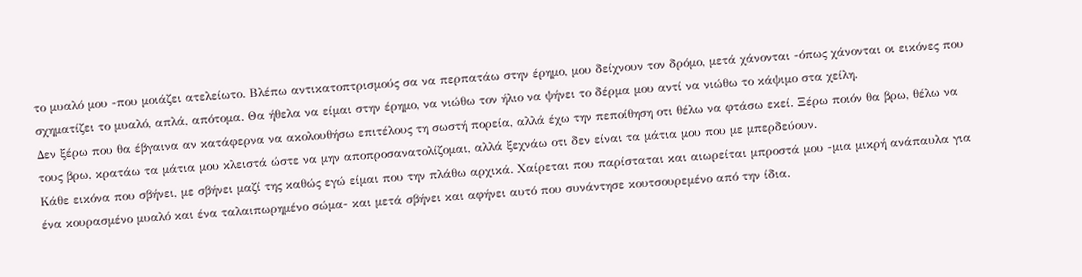το μυαλό μου -που μοιάζει ατελείωτο. Βλέπω αντικατοπτρισμούς σα να περπατάω στην έρημο, μου δείχνουν τον δρόμο, μετά χάνονται -όπως χάνονται οι εικόνες που σχηματίζει το μυαλό, απλά, απότομα. Θα ήθελα να είμαι στην έρημο, να νιώθω τον ήλιο να ψήνει το δέρμα μου αντί να νιώθω το κάψιμο στα χείλη.
Δεν ξέρω που θα έβγαινα αν κατάφερνα να ακολουθήσω επιτέλους τη σωστή πορεία, αλλά έχω την πεποίθηση οτι θέλω να φτάσω εκεί. Ξέρω ποιόν θα βρω, θέλω να τους βρω, κρατάω τα μάτια μου κλειστά ώστε να μην αποπροσανατολίζομαι, αλλά ξεχνάω οτι δεν είναι τα μάτια μου που με μπερδεύουν.
Κάθε εικόνα που σβήνει, με σβήνει μαζί της καθώς εγώ είμαι που την πλάθω αρχικά. Χαίρεται που παρίσταται και αιωρείται μπροστά μου -μια μικρή ανάπαυλα για ένα κουρασμένο μυαλό και ένα ταλαιπωρημένο σώμα- και μετά σβήνει και αφήνει αυτό που συνάντησε κουτσουρεμένο από την ίδια.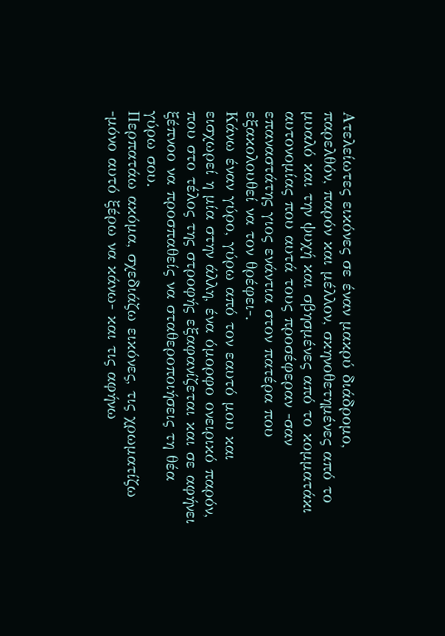Ατελείωτες εικόνες σε έναν μακρύ διάδρομο, παρελθόν, παρόν και μέλλον, σκηνοθετημένες από το μυαλό και την ψυχή και σβησμένες από το κομματάκι αυτονομίας που αυτά τους προσέφεραν -σαν επαναστάτης γιος ενάντια στον πατέρα που εξακολουθεί να τον θρέφει-.
Κάνω έναν γύρο, γύρω από τον εαυτό μου και εισχωρεί η μία στην άλλη, ένα όμορφο ονειρικό παρόν, που στο τέλος της στροφής εξαφανίζεται και σε αφήνει ξέπνοο να προσπαθείς να σταθεροποιήσεις τη θέα γύρω σου.
Περπατάω ακόμα, σχεδιάζω εικόνες, τις χρωματίζω -μόνο αυτό ξέρω να κάνω- και τις αφήνω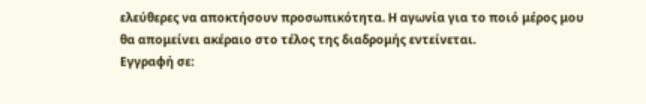ελεύθερες να αποκτήσουν προσωπικότητα. Η αγωνία για το ποιό μέρος μου θα απομείνει ακέραιο στο τέλος της διαδρομής εντείνεται.
Εγγραφή σε: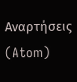Αναρτήσεις (Atom)